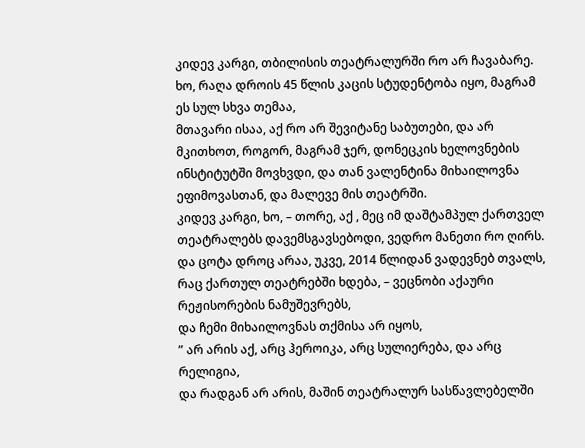კიდევ კარგი, თბილისის თეატრალურში რო არ ჩავაბარე.
ხო, რაღა დროის 45 წლის კაცის სტუდენტობა იყო, მაგრამ ეს სულ სხვა თემაა,
მთავარი ისაა, აქ რო არ შევიტანე საბუთები, და არ მკითხოთ, როგორ, მაგრამ ჯერ, დონეცკის ხელოვნების ინსტიტუტში მოვხვდი, და თან ვალენტინა მიხაილოვნა ეფიმოვასთან, და მალევე მის თეატრში.
კიდევ კარგი, ხო, – თორე, აქ , მეც იმ დაშტამპულ ქართველ თეატრალებს დავემსგავსებოდი, ვედრო მანეთი რო ღირს.
და ცოტა დროც არაა, უკვე, 2014 წლიდან ვადევნებ თვალს, რაც ქართულ თეატრებში ხდება, – ვეცნობი აქაური რეჟისორების ნამუშევრებს,
და ჩემი მიხაილოვნას თქმისა არ იყოს,
” არ არის აქ, არც ჰეროიკა, არც სულიერება, და არც რელიგია,
და რადგან არ არის, მაშინ თეატრალურ სასწავლებელში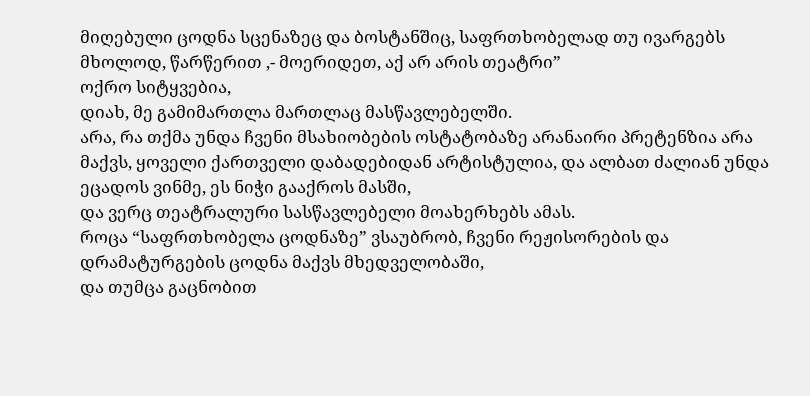მიღებული ცოდნა სცენაზეც და ბოსტანშიც, საფრთხობელად თუ ივარგებს მხოლოდ, წარწერით ,- მოერიდეთ, აქ არ არის თეატრი”
ოქრო სიტყვებია,
დიახ, მე გამიმართლა მართლაც მასწავლებელში.
არა, რა თქმა უნდა ჩვენი მსახიობების ოსტატობაზე არანაირი პრეტენზია არა მაქვს, ყოველი ქართველი დაბადებიდან არტისტულია, და ალბათ ძალიან უნდა ეცადოს ვინმე, ეს ნიჭი გააქროს მასში,
და ვერც თეატრალური სასწავლებელი მოახერხებს ამას.
როცა “საფრთხობელა ცოდნაზე” ვსაუბრობ, ჩვენი რეჟისორების და დრამატურგების ცოდნა მაქვს მხედველობაში,
და თუმცა გაცნობით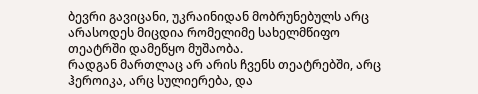ბევრი გავიცანი, უკრაინიდან მობრუნებულს არც არასოდეს მიცდია რომელიმე სახელმწიფო თეატრში დამეწყო მუშაობა.
რადგან მართლაც არ არის ჩვენს თეატრებში, არც ჰეროიკა, არც სულიერება, და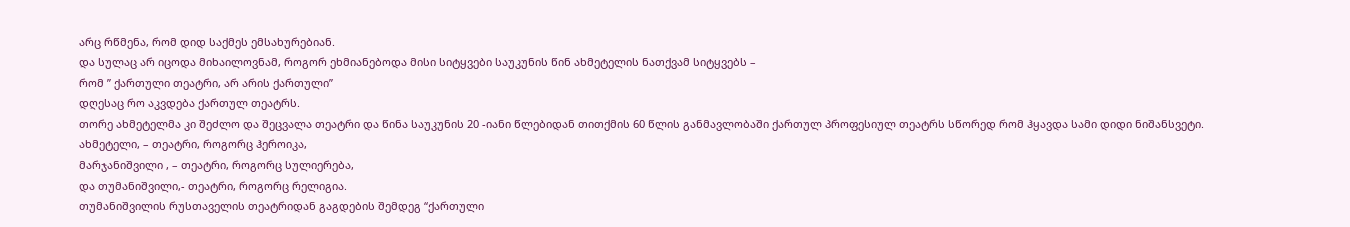არც რწმენა, რომ დიდ საქმეს ემსახურებიან.
და სულაც არ იცოდა მიხაილოვნამ, როგორ ეხმიანებოდა მისი სიტყვები საუკუნის წინ ახმეტელის ნათქვამ სიტყვებს –
რომ ” ქართული თეატრი, არ არის ქართული”
დღესაც რო აკვდება ქართულ თეატრს.
თორე ახმეტელმა კი შეძლო და შეცვალა თეატრი და წინა საუკუნის 20 -იანი წლებიდან თითქმის 60 წლის განმავლობაში ქართულ პროფესიულ თეატრს სწორედ რომ ჰყავდა სამი დიდი ნიშანსვეტი.
ახმეტელი, – თეატრი, როგორც ჰეროიკა,
მარჯანიშვილი , – თეატრი, როგორც სულიერება,
და თუმანიშვილი,- თეატრი, როგორც რელიგია.
თუმანიშვილის რუსთაველის თეატრიდან გაგდების შემდეგ “ქართული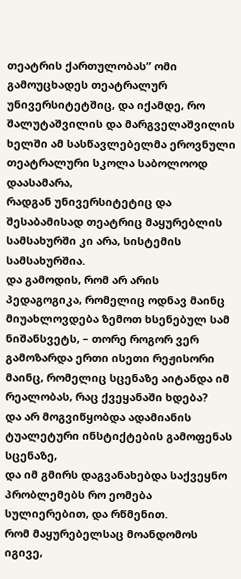თეატრის ქართულობას” ომი გამოუცხადეს თეატრალურ უნივერსიტეტშიც, და იქამდე, რო შალუტაშვილის და მარგველაშვილის ხელში ამ სასწავლებელმა ეროვნული თეატრალური სკოლა საბოლოოდ დაასამარა,
რადგან უნივერსიტეტიც და შესაბამისად თეატრიც მაყურებლის სამსახურში კი არა, სისტემის სამსახურშია.
და გამოდის, რომ არ არის პედაგოგიკა, რომელიც ოდნავ მაინც მიუახლოვდება ზემოთ ხსენებულ სამ ნიშანსვეტს, – თორე როგორ ვერ გამოზარდა ერთი ისეთი რეჟისორი მაინც, რომელიც სცენაზე აიტანდა იმ რეალობას, რაც ქვეყანაში ხდება?
და არ მოგვიწყობდა ადამიანის ტუალეტური ინსტიქტების გამოფენას სცენაზე,
და იმ გმირს დაგვანახებდა საქვეყნო პრობლემებს რო ეომება სულიერებით, და რწმენით.
რომ მაყურებელსაც მოანდომოს იგივე,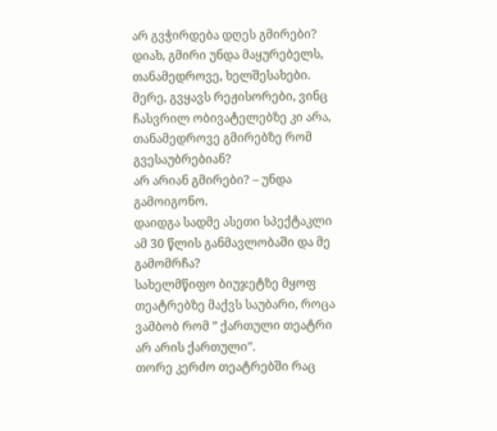არ გვჭირდება დღეს გმირები?
დიახ, გმირი უნდა მაყურებელს, თანამედროვე, ხელშესახები.
მერე, გვყავს რეჟისორები, ვინც ჩასვრილ ობივატელებზე კი არა, თანამედროვე გმირებზე რომ გვესაუბრებიან?
არ არიან გმირები? – უნდა გამოიგონო.
დაიდგა სადმე ასეთი სპექტაკლი ამ 30 წლის განმავლობაში და მე გამომრჩა?
სახელმწიფო ბიუჯეტზე მყოფ თეატრებზე მაქვს საუბარი, როცა ვამბობ რომ ” ქართული თეატრი არ არის ქართული”.
თორე კერძო თეატრებში რაც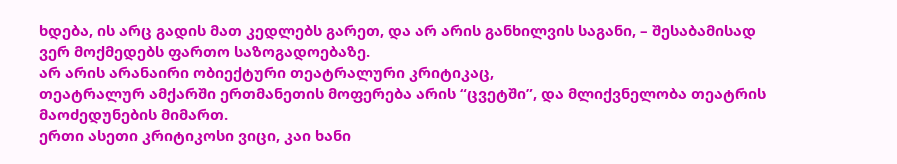ხდება, ის არც გადის მათ კედლებს გარეთ, და არ არის განხილვის საგანი, – შესაბამისად ვერ მოქმედებს ფართო საზოგადოებაზე.
არ არის არანაირი ობიექტური თეატრალური კრიტიკაც,
თეატრალურ ამქარში ერთმანეთის მოფერება არის “ცვეტში”, და მლიქვნელობა თეატრის მაოძედუნების მიმართ.
ერთი ასეთი კრიტიკოსი ვიცი, კაი ხანი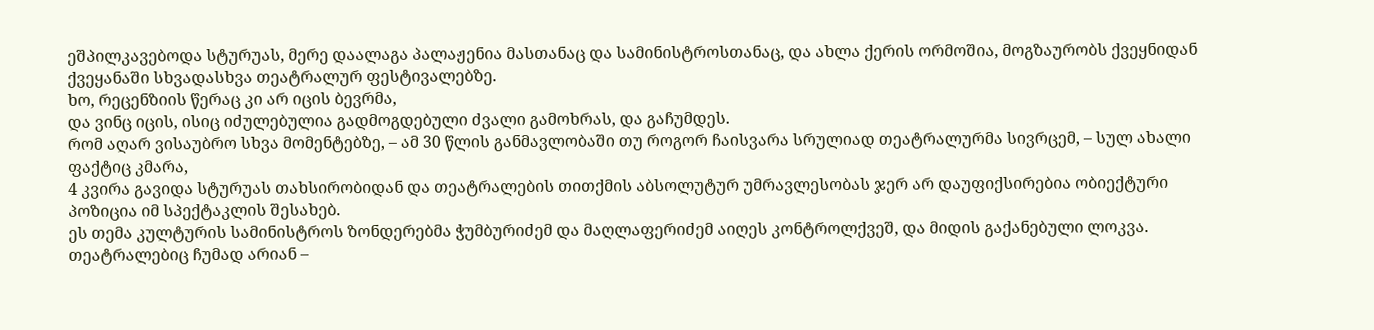ეშპილკავებოდა სტურუას, მერე დაალაგა პალაჟენია მასთანაც და სამინისტროსთანაც, და ახლა ქერის ორმოშია, მოგზაურობს ქვეყნიდან ქვეყანაში სხვადასხვა თეატრალურ ფესტივალებზე.
ხო, რეცენზიის წერაც კი არ იცის ბევრმა,
და ვინც იცის, ისიც იძულებულია გადმოგდებული ძვალი გამოხრას, და გაჩუმდეს.
რომ აღარ ვისაუბრო სხვა მომენტებზე, – ამ 30 წლის განმავლობაში თუ როგორ ჩაისვარა სრულიად თეატრალურმა სივრცემ, – სულ ახალი ფაქტიც კმარა,
4 კვირა გავიდა სტურუას თახსირობიდან და თეატრალების თითქმის აბსოლუტურ უმრავლესობას ჯერ არ დაუფიქსირებია ობიექტური პოზიცია იმ სპექტაკლის შესახებ.
ეს თემა კულტურის სამინისტროს ზონდერებმა ჭუმბურიძემ და მაღლაფერიძემ აიღეს კონტროლქვეშ, და მიდის გაქანებული ლოკვა.
თეატრალებიც ჩუმად არიან –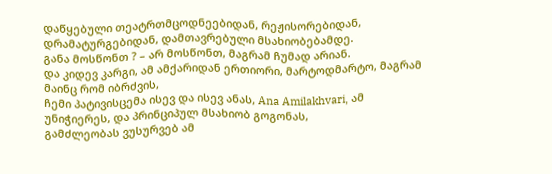დაწყებული თეატრთმცოდნეებიდან, რეჟისორებიდან, დრამატურგებიდან, დამთავრებული მსახიობებამდე.
განა მოსწონთ ? – არ მოსწონთ, მაგრამ ჩუმად არიან.
და კიდევ კარგი, ამ ამქარიდან ერთიორი, მარტოდმარტო, მაგრამ მაინც რომ იბრძვის,
ჩემი პატივისცემა ისევ და ისევ ანას, Ana Amilakhvari, ამ უნიჭიერეს, და პრინციპულ მსახიობ გოგონას,
გამძლეობას ვუსურვებ ამ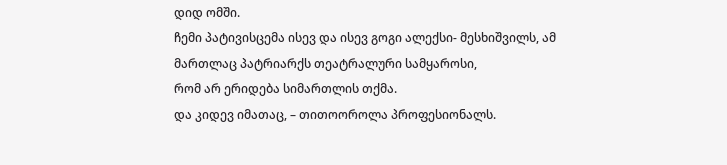დიდ ომში.
ჩემი პატივისცემა ისევ და ისევ გოგი ალექსი- მესხიშვილს, ამ მართლაც პატრიარქს თეატრალური სამყაროსი,
რომ არ ერიდება სიმართლის თქმა.
და კიდევ იმათაც, – თითოოროლა პროფესიონალს.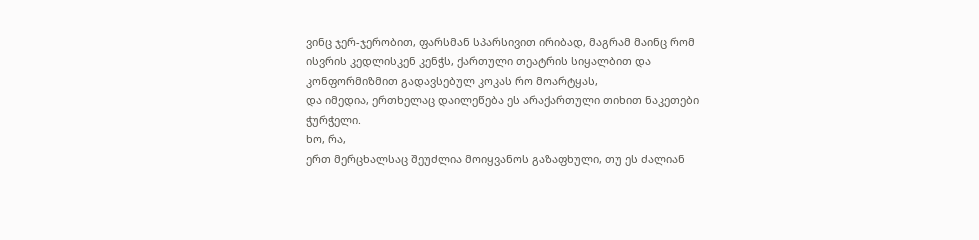ვინც ჯერ-ჯერობით, ფარსმან სპარსივით ირიბად, მაგრამ მაინც რომ ისვრის კედლისკენ კენჭს, ქართული თეატრის სიყალბით და კონფორმიზმით გადავსებულ კოკას რო მოარტყას,
და იმედია, ერთხელაც დაილეწება ეს არაქართული თიხით ნაკეთები ჭურჭელი.
ხო, რა,
ერთ მერცხალსაც შეუძლია მოიყვანოს გაზაფხული, თუ ეს ძალიან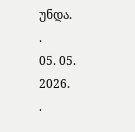უნდა.
.
05. 05. 2026.
.